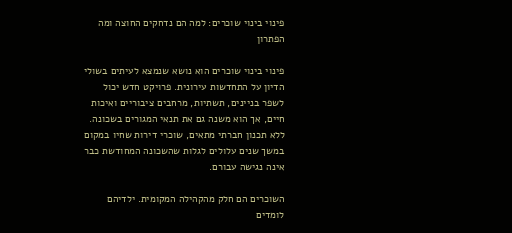פינוי בינוי שוכרים: למה הם נדחקים החוצה ומה הפתרון

פינוי בינוי שוכרים הוא נושא שנמצא לעיתים בשולי הדיון על התחדשות עירונית. פרויקט חדש יכול לשפר בניינים, תשתיות, מרחבים ציבוריים ואיכות חיים, אך הוא משנה גם את תנאי המגורים בשכונה. ללא תכנון חברתי מתאים, שוכרי דירות שחיו במקום במשך שנים עלולים לגלות שהשכונה המחודשת כבר אינה נגישה עבורם.

השוכרים הם חלק מהקהילה המקומית. ילדיהם לומדים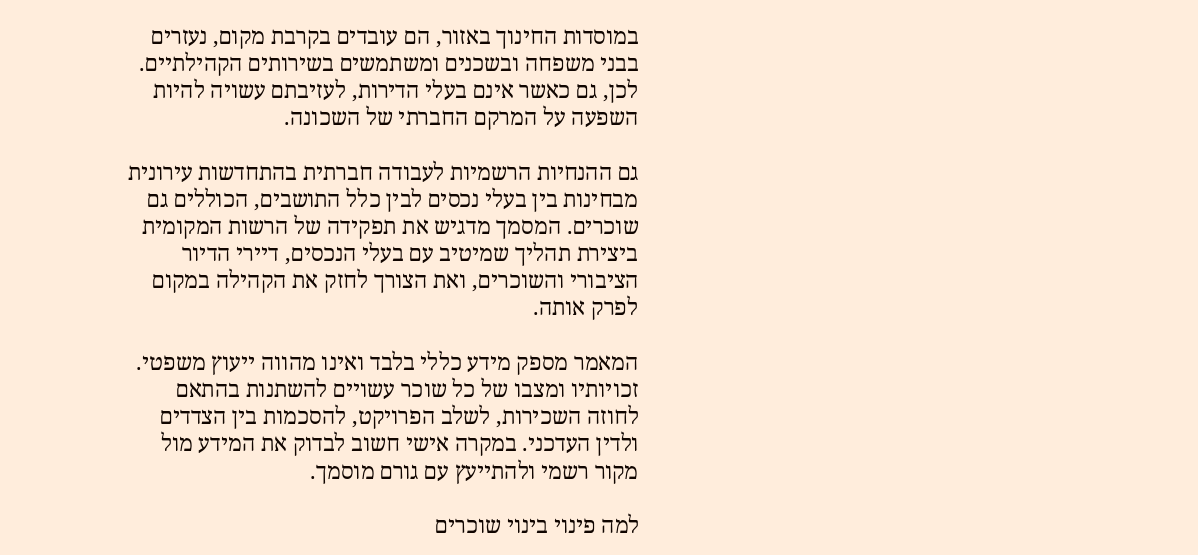במוסדות החינוך באזור, הם עובדים בקרבת מקום, נעזרים בבני משפחה ובשכנים ומשתמשים בשירותים הקהילתיים. לכן, גם כאשר אינם בעלי הדירות, לעזיבתם עשויה להיות השפעה על המרקם החברתי של השכונה.

גם ההנחיות הרשמיות לעבודה חברתית בהתחדשות עירונית מבחינות בין בעלי נכסים לבין כלל התושבים, הכוללים גם שוכרים. המסמך מדגיש את תפקידה של הרשות המקומית ביצירת תהליך שמיטיב עם בעלי הנכסים, דיירי הדיור הציבורי והשוכרים, ואת הצורך לחזק את הקהילה במקום לפרק אותה.

המאמר מספק מידע כללי בלבד ואינו מהווה ייעוץ משפטי. זכויותיו ומצבו של כל שוכר עשויים להשתנות בהתאם לחוזה השכירות, לשלב הפרויקט, להסכמות בין הצדדים ולדין העדכני. במקרה אישי חשוב לבדוק את המידע מול מקור רשמי ולהתייעץ עם גורם מוסמך.

למה פינוי בינוי שוכרים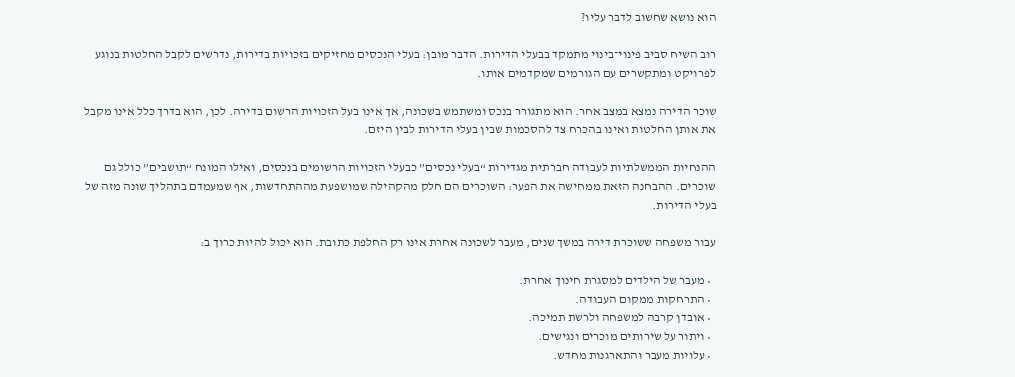הוא נושא שחשוב לדבר עליו?

רוב השיח סביב פינוי־בינוי מתמקד בבעלי הדירות. הדבר מובן: בעלי הנכסים מחזיקים בזכויות בדירות, נדרשים לקבל החלטות בנוגע לפרויקט ומתקשרים עם הגורמים שמקדמים אותו.

שוכר הדירה נמצא במצב אחר. הוא מתגורר בנכס ומשתמש בשכונה, אך אינו בעל הזכויות הרשום בדירה. לכן, הוא בדרך כלל אינו מקבל את אותן החלטות ואינו בהכרח צד להסכמות שבין בעלי הדירות לבין היזם.

ההנחיות הממשלתיות לעבודה חברתית מגדירות “בעלי נכסים” כבעלי הזכויות הרשומים בנכסים, ואילו המונח “תושבים” כולל גם שוכרים. ההבחנה הזאת ממחישה את הפער: השוכרים הם חלק מהקהילה שמושפעת מההתחדשות, אף שמעמדם בתהליך שונה מזה של בעלי הדירות.

עבור משפחה ששוכרת דירה במשך שנים, מעבר לשכונה אחרת אינו רק החלפת כתובת. הוא יכול להיות כרוך ב:

  • מעבר של הילדים למסגרת חינוך אחרת.
  • התרחקות ממקום העבודה.
  • אובדן קרבה למשפחה ולרשת תמיכה.
  • ויתור על שירותים מוכרים ונגישים.
  • עלויות מעבר והתארגנות מחדש.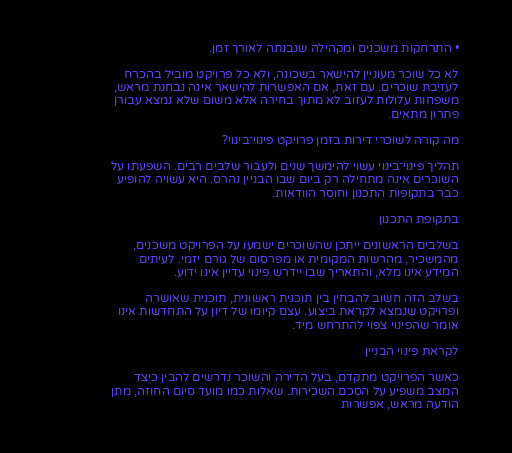• התרחקות משכנים ומקהילה שנבנתה לאורך זמן.

לא כל שוכר מעוניין להישאר בשכונה, ולא כל פרויקט מוביל בהכרח לעזיבת שוכרים. עם זאת, אם האפשרות להישאר אינה נבחנת מראש, משפחות עלולות לעזוב לא מתוך בחירה אלא משום שלא נמצא עבורן פתרון מתאים.

מה קורה לשוכרי דירות בזמן פרויקט פינוי־בינוי?

תהליך פינוי־בינוי עשוי להימשך שנים ולעבור שלבים רבים. השפעתו על השוכרים אינה מתחילה רק ביום שבו הבניין נהרס. היא עשויה להופיע כבר בתקופות התכנון וחוסר הוודאות.

בתקופת התכנון

בשלבים הראשונים ייתכן שהשוכרים ישמעו על הפרויקט משכנים, מהמשכיר, מהרשות המקומית או מפרסום של גורם יזמי. לעיתים המידע אינו מלא, והתאריך שבו יידרש פינוי עדיין אינו ידוע.

בשלב הזה חשוב להבחין בין תוכנית ראשונית, תוכנית שאושרה ופרויקט שנמצא לקראת ביצוע. עצם קיומו של דיון על התחדשות אינו אומר שהפינוי צפוי להתרחש מיד.

לקראת פינוי הבניין

כאשר הפרויקט מתקדם, בעל הדירה והשוכר נדרשים להבין כיצד המצב משפיע על הסכם השכירות. שאלות כמו מועד סיום החוזה, מתן הודעה מראש, אפשרות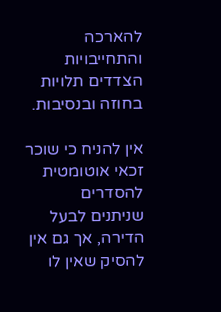להארכה והתחייבויות הצדדים תלויות בחוזה ובנסיבות.

אין להניח כי שוכר זכאי אוטומטית להסדרים שניתנים לבעל הדירה, אך גם אין להסיק שאין לו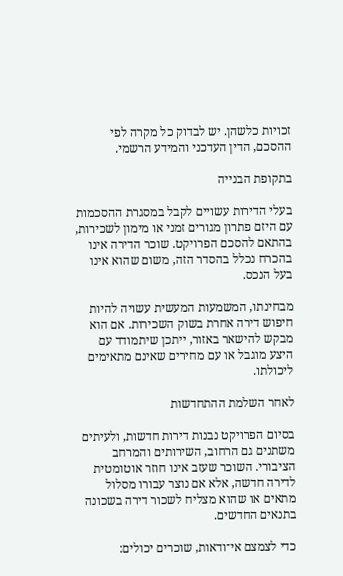זכויות כלשהן. יש לבדוק כל מקרה לפי ההסכם, הדין העדכני והמידע הרשמי.

בתקופת הבנייה

בעלי הדירות עשויים לקבל במסגרת ההסכמות עם היזם פתרון מגורים זמני או מימון לשכירות, בהתאם להסכם הפרויקט. שוכר הדירה אינו בהכרח נכלל בהסדר הזה, משום שהוא אינו בעל הנכס.

מבחינתו, המשמעות המעשית עשויה להיות חיפוש דירה אחרת בשוק השכירות. אם הוא מבקש להישאר באזור, ייתכן שיתמודד עם היצע מוגבל או עם מחירים שאינם מתאימים ליכולתו.

לאחר השלמת ההתחדשות

בסיום הפרויקט נבנות דירות חדשות, ולעיתים משתנים גם הרחוב, השירותים והמרחב הציבורי. השוכר שעזב אינו חוזר אוטומטית לדירה חדשה, אלא אם נוצר עבורו מסלול מתאים או שהוא מצליח לשכור דירה בשכונה בתנאים החדשים.

כדי לצמצם אי־ודאות, שוכרים יכולים: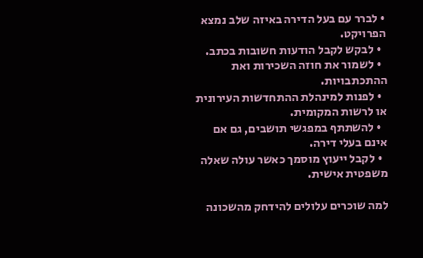• לברר עם בעל הדירה באיזה שלב נמצא הפרויקט.
  • לבקש לקבל הודעות חשובות בכתב.
  • לשמור את חוזה השכירות ואת ההתכתבויות.
  • לפנות למינהלת ההתחדשות העירונית או לרשות המקומית.
  • להשתתף במפגשי תושבים, גם אם אינם בעלי דירה.
  • לקבל ייעוץ מוסמך כאשר עולה שאלה משפטית אישית.

למה שוכרים עלולים להידחק מהשכונה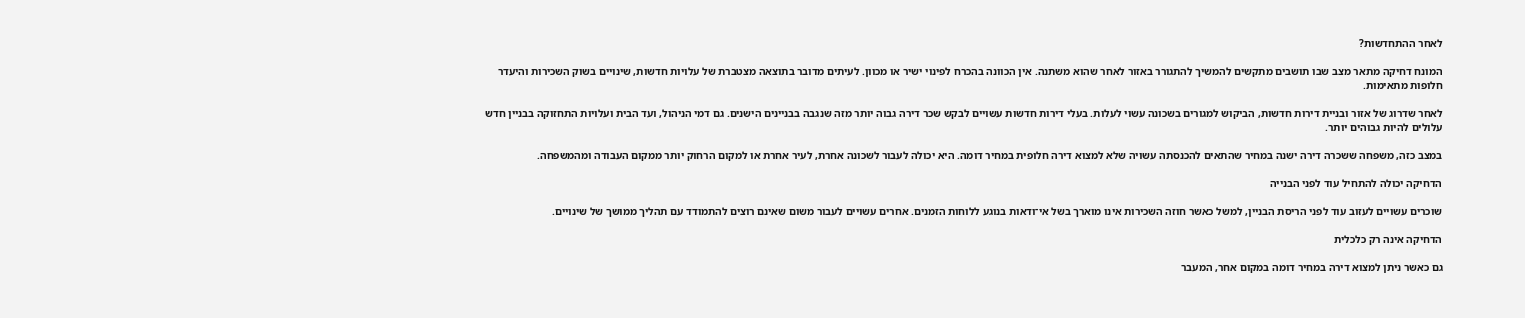לאחר ההתחדשות?

המונח דחיקה מתאר מצב שבו תושבים מתקשים להמשיך להתגורר באזור לאחר שהוא משתנה. אין הכוונה בהכרח לפינוי ישיר או מכוון. לעיתים מדובר בתוצאה מצטברת של עלויות חדשות, שינויים בשוק השכירות והיעדר חלופות מתאימות.

לאחר שדרוג של אזור ובניית דירות חדשות, הביקוש למגורים בשכונה עשוי לעלות. בעלי דירות חדשות עשויים לבקש שכר דירה גבוה יותר מזה שנגבה בבניינים הישנים. גם דמי הניהול, ועד הבית ועלויות התחזוקה בבניין חדש עלולים להיות גבוהים יותר.

במצב כזה, משפחה ששכרה דירה ישנה במחיר שהתאים להכנסתה עשויה שלא למצוא דירה חלופית במחיר דומה. היא יכולה לעבור לשכונה אחרת, לעיר אחרת או למקום הרחוק יותר ממקום העבודה ומהמשפחה.

הדחיקה יכולה להתחיל עוד לפני הבנייה

שוכרים עשויים לעזוב עוד לפני הריסת הבניין, למשל כאשר חוזה השכירות אינו מוארך בשל אי־ודאות בנוגע ללוחות הזמנים. אחרים עשויים לעבור משום שאינם רוצים להתמודד עם תהליך ממושך של שינויים.

הדחיקה אינה רק כלכלית

גם כאשר ניתן למצוא דירה במחיר דומה במקום אחר, המעבר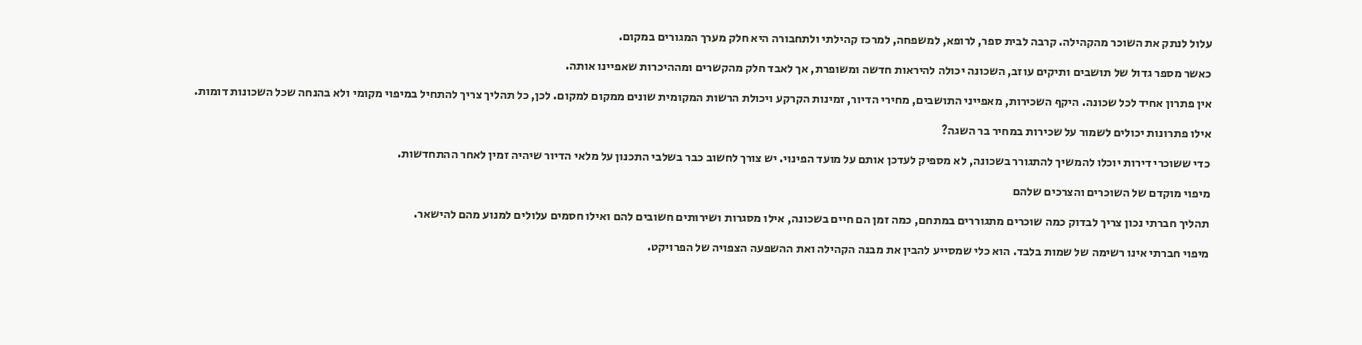עלול לנתק את השוכר מהקהילה. קרבה לבית ספר, לרופא, למשפחה, למרכז קהילתי ולתחבורה היא חלק מערך המגורים במקום.

כאשר מספר גדול של תושבים ותיקים עוזב, השכונה יכולה להיראות חדשה ומשופרת, אך לאבד חלק מהקשרים ומההיכרות שאפיינו אותה.

אין פתרון אחיד לכל שכונה. היקף השכירות, מאפייני התושבים, מחירי הדיור, זמינות הקרקע ויכולת הרשות המקומית שונים ממקום למקום. לכן, כל תהליך צריך להתחיל במיפוי מקומי ולא בהנחה שכל השכונות דומות.

אילו פתרונות יכולים לשמור על שכירות במחיר בר השגה?

כדי ששוכרי דירות יוכלו להמשיך להתגורר בשכונה, לא מספיק לעדכן אותם על מועד הפינוי. יש צורך לחשוב כבר בשלבי התכנון על מלאי הדיור שיהיה זמין לאחר ההתחדשות.

מיפוי מוקדם של השוכרים והצרכים שלהם

תהליך חברתי נכון צריך לבדוק כמה שוכרים מתגוררים במתחם, כמה זמן הם חיים בשכונה, אילו מסגרות ושירותים חשובים להם ואילו חסמים עלולים למנוע מהם להישאר.

מיפוי חברתי אינו רשימה של שמות בלבד. הוא כלי שמסייע להבין את מבנה הקהילה ואת ההשפעה הצפויה של הפרויקט.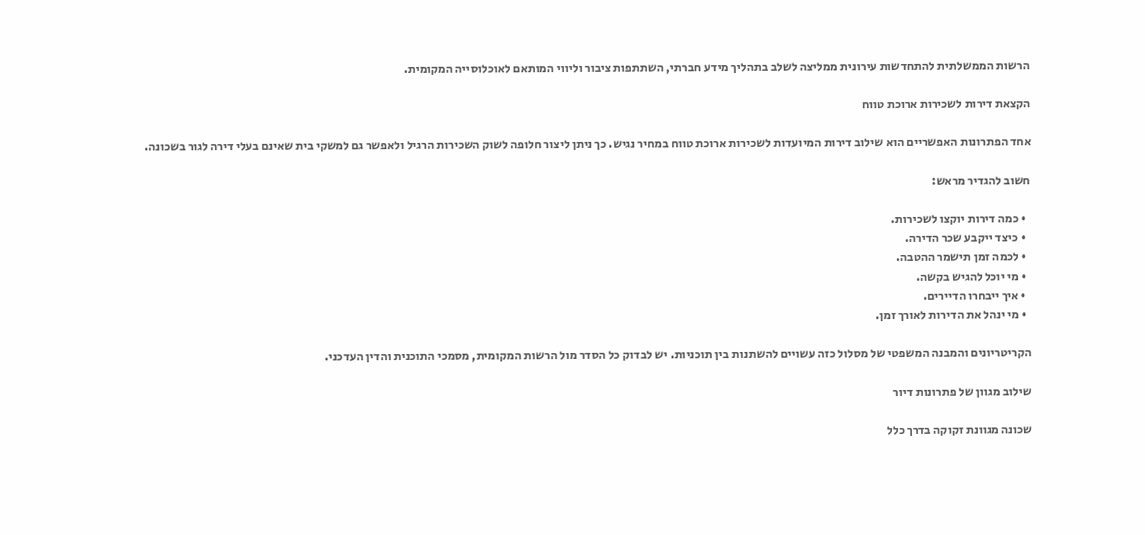הרשות הממשלתית להתחדשות עירונית ממליצה לשלב בתהליך מידע חברתי, השתתפות ציבור וליווי המותאם לאוכלוסייה המקומית.

הקצאת דירות לשכירות ארוכת טווח

אחד הפתרונות האפשריים הוא שילוב דירות המיועדות לשכירות ארוכת טווח במחיר נגיש. כך ניתן ליצור חלופה לשוק השכירות הרגיל ולאפשר גם למשקי בית שאינם בעלי דירה לגור בשכונה.

חשוב להגדיר מראש:

  • כמה דירות יוקצו לשכירות.
  • כיצד ייקבע שכר הדירה.
  • לכמה זמן תישמר ההטבה.
  • מי יוכל להגיש בקשה.
  • איך ייבחרו הדיירים.
  • מי ינהל את הדירות לאורך זמן.

הקריטריונים והמבנה המשפטי של מסלול כזה עשויים להשתנות בין תוכניות. יש לבדוק כל הסדר מול הרשות המקומית, מסמכי התוכנית והדין העדכני.

שילוב מגוון של פתרונות דיור

שכונה מגוונת זקוקה בדרך כלל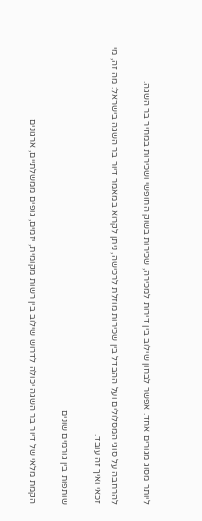ליותר מסוג מגורים אחד. אפשר לבחון שילוב בין דירות למכירה, שכירות בשוק החופשי ושכירות במחיר בר השגה.

להרחבה על סוגי המסלולים ועל ההבדל בין שכירות מוזלת לרכישה, ניתן לקרוא במאמר דיור בר השגה בישראל: מה זה, מי זכאי ואיך זה עובד.

שותפות בין גורמים שונים

הקמת מלאי של דיור בר השגה יכולה לדרוש שילוב בין רשות מקומית, יזמים, גופים ממשלתיים, ארגונים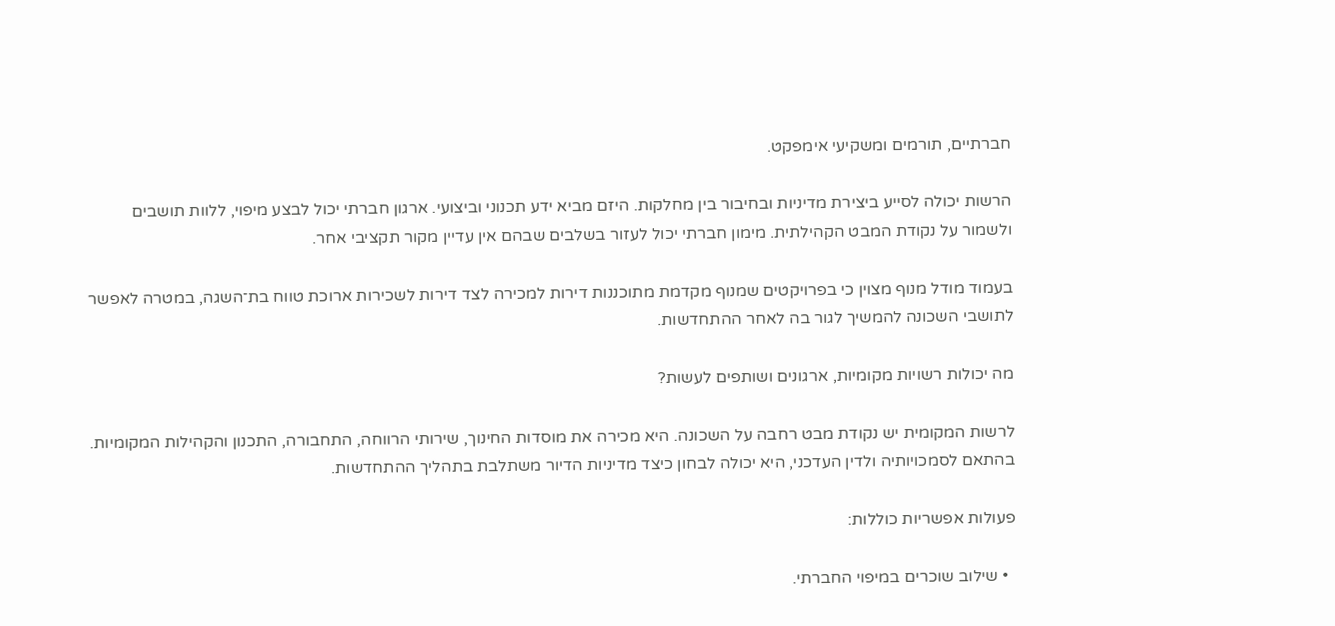חברתיים, תורמים ומשקיעי אימפקט.

הרשות יכולה לסייע ביצירת מדיניות ובחיבור בין מחלקות. היזם מביא ידע תכנוני וביצועי. ארגון חברתי יכול לבצע מיפוי, ללוות תושבים ולשמור על נקודת המבט הקהילתית. מימון חברתי יכול לעזור בשלבים שבהם אין עדיין מקור תקציבי אחר.

בעמוד מודל מנוף מצוין כי בפרויקטים שמנוף מקדמת מתוכננות דירות למכירה לצד דירות לשכירות ארוכת טווח בת־השגה, במטרה לאפשר לתושבי השכונה להמשיך לגור בה לאחר ההתחדשות.

מה יכולות רשויות מקומיות, ארגונים ושותפים לעשות?

לרשות המקומית יש נקודת מבט רחבה על השכונה. היא מכירה את מוסדות החינוך, שירותי הרווחה, התחבורה, התכנון והקהילות המקומיות. בהתאם לסמכויותיה ולדין העדכני, היא יכולה לבחון כיצד מדיניות הדיור משתלבת בתהליך ההתחדשות.

פעולות אפשריות כוללות:

  • שילוב שוכרים במיפוי החברתי.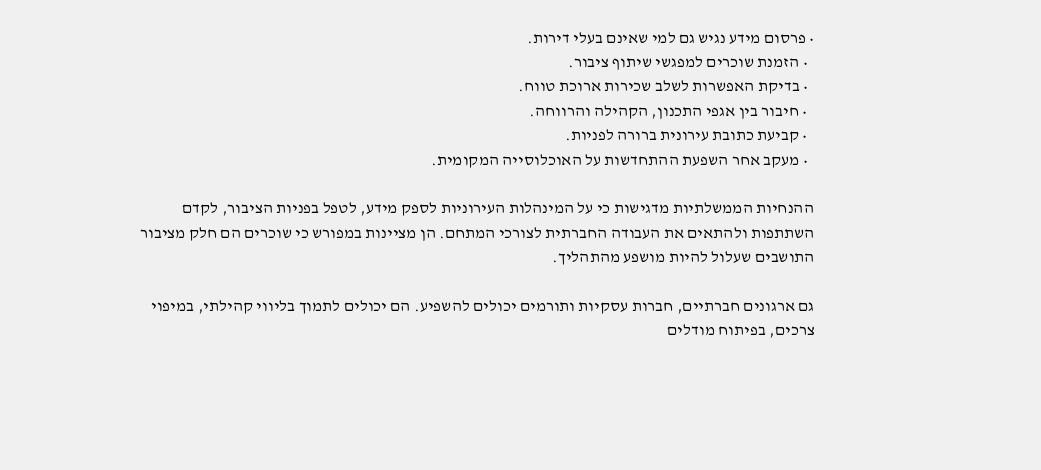• פרסום מידע נגיש גם למי שאינם בעלי דירות.
  • הזמנת שוכרים למפגשי שיתוף ציבור.
  • בדיקת האפשרות לשלב שכירות ארוכת טווח.
  • חיבור בין אגפי התכנון, הקהילה והרווחה.
  • קביעת כתובת עירונית ברורה לפניות.
  • מעקב אחר השפעת ההתחדשות על האוכלוסייה המקומית.

ההנחיות הממשלתיות מדגישות כי על המינהלות העירוניות לספק מידע, לטפל בפניות הציבור, לקדם השתתפות ולהתאים את העבודה החברתית לצורכי המתחם. הן מציינות במפורש כי שוכרים הם חלק מציבור התושבים שעלול להיות מושפע מהתהליך.

גם ארגונים חברתיים, חברות עסקיות ותורמים יכולים להשפיע. הם יכולים לתמוך בליווי קהילתי, במיפוי צרכים, בפיתוח מודלים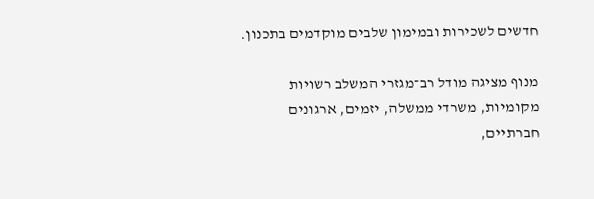חדשים לשכירות ובמימון שלבים מוקדמים בתכנון.

מנוף מציגה מודל רב־מגזרי המשלב רשויות מקומיות, משרדי ממשלה, יזמים, ארגונים חברתיים,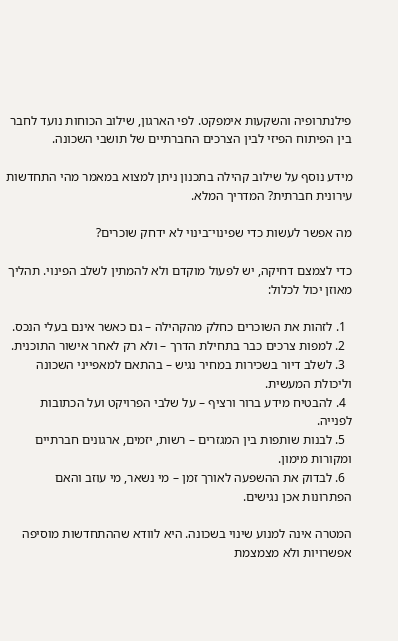פילנתרופיה והשקעות אימפקט. לפי הארגון, שילוב הכוחות נועד לחבר בין הפיתוח הפיזי לבין הצרכים החברתיים של תושבי השכונה.

מידע נוסף על שילוב קהילה בתכנון ניתן למצוא במאמר מהי התחדשות עירונית חברתית? המדריך המלא.

מה אפשר לעשות כדי שפינוי־בינוי לא ידחק שוכרים?

כדי לצמצם דחיקה, יש לפעול מוקדם ולא להמתין לשלב הפינוי. תהליך מאוזן יכול לכלול:

  1. לזהות את השוכרים כחלק מהקהילה – גם כאשר אינם בעלי הנכס.
  2. למפות צרכים כבר בתחילת הדרך – ולא רק לאחר אישור התוכנית.
  3. לשלב דיור בשכירות במחיר נגיש – בהתאם למאפייני השכונה וליכולת המעשית.
  4. להבטיח מידע ברור ורציף – על שלבי הפרויקט ועל הכתובות לפנייה.
  5. לבנות שותפות בין המגזרים – רשות, יזמים, ארגונים חברתיים ומקורות מימון.
  6. לבדוק את ההשפעה לאורך זמן – מי נשאר, מי עוזב והאם הפתרונות אכן נגישים.

המטרה אינה למנוע שינוי בשכונה. היא לוודא שההתחדשות מוסיפה אפשרויות ולא מצמצמת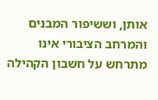אותן, וששיפור המבנים והמרחב הציבורי אינו מתרחש על חשבון הקהילה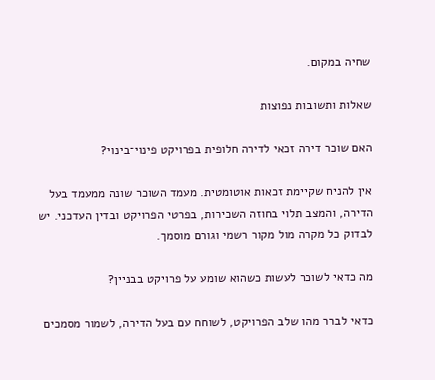שחיה במקום.

שאלות ותשובות נפוצות

האם שוכר דירה זכאי לדירה חלופית בפרויקט פינוי־בינוי?

אין להניח שקיימת זכאות אוטומטית. מעמד השוכר שונה ממעמד בעל הדירה, והמצב תלוי בחוזה השכירות, בפרטי הפרויקט ובדין העדכני. יש לבדוק כל מקרה מול מקור רשמי וגורם מוסמך.

מה כדאי לשוכר לעשות כשהוא שומע על פרויקט בבניין?

כדאי לברר מהו שלב הפרויקט, לשוחח עם בעל הדירה, לשמור מסמכים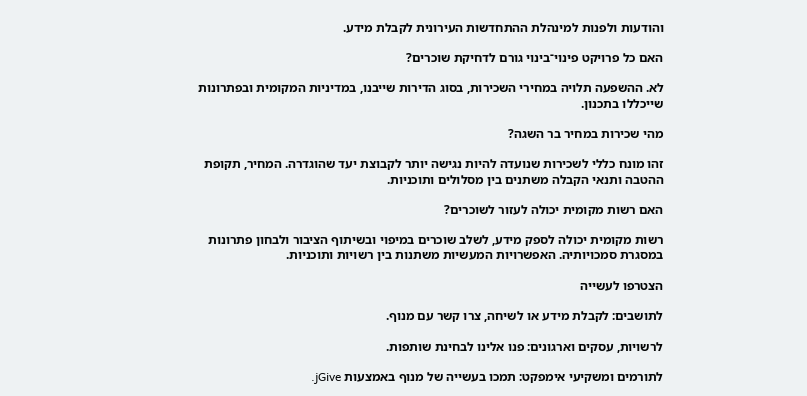והודעות ולפנות למינהלת ההתחדשות העירונית לקבלת מידע.

האם כל פרויקט פינוי־בינוי גורם לדחיקת שוכרים?

לא. ההשפעה תלויה במחירי השכירות, בסוג הדירות שייבנו, במדיניות המקומית ובפתרונות שייכללו בתכנון.

מהי שכירות במחיר בר השגה?

זהו מונח כללי לשכירות שנועדה להיות נגישה יותר לקבוצת יעד שהוגדרה. המחיר, תקופת ההטבה ותנאי הקבלה משתנים בין מסלולים ותוכניות.

האם רשות מקומית יכולה לעזור לשוכרים?

רשות מקומית יכולה לספק מידע, לשלב שוכרים במיפוי ובשיתוף הציבור ולבחון פתרונות במסגרת סמכויותיה. האפשרויות המעשיות משתנות בין רשויות ותוכניות.

הצטרפו לעשייה

לתושבים: לקבלת מידע או לשיחה, צרו קשר עם מנוף.

לרשויות, עסקים וארגונים: פנו אלינו לבחינת שותפות.

לתורמים ומשקיעי אימפקט: תמכו בעשייה של מנוף באמצעות jGive.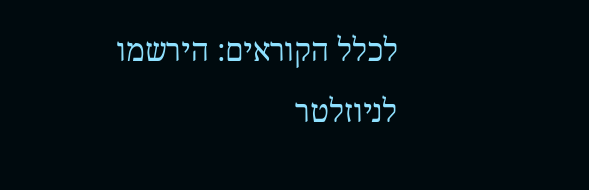לכלל הקוראים: הירשמו לניוזלטר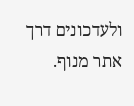ולעדכונים דרך אתר מנוף.